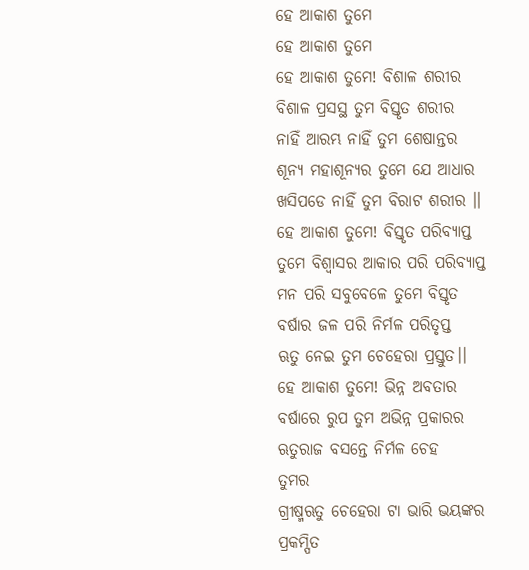ହେ ଆକାଶ ତୁମେ
ହେ ଆକାଶ ତୁମେ
ହେ ଆକାଶ ତୁମେ! ବିଶାଳ ଶରୀର
ବିଶାଳ ପ୍ରସସ୍ଥ ତୁମ ବିସ୍ତୃତ ଶରୀର
ନାହିଁ ଆରମ୍ଭ ନାହିଁ ତୁମ ଶେଷାନ୍ତର
ଶୂନ୍ୟ ମହାଶୂନ୍ୟର ତୁମେ ଯେ ଆଧାର
ଖସିପଡେ ନାହିଁ ତୁମ ବିରାଟ ଶରୀର ।।
ହେ ଆକାଶ ତୁମେ! ବିସ୍ତୃତ ପରିବ୍ୟାପ୍ତ
ତୁମେ ବିଶ୍ଵାସର ଆକାର ପରି ପରିବ୍ୟାପ୍ତ
ମନ ପରି ସବୁବେଳେ ତୁମେ ବିସ୍ତୃତ
ବର୍ଷାର ଜଳ ପରି ନିର୍ମଳ ପରିତୃପ୍ତ
ଋତୁ ନେଇ ତୁମ ଚେହେରା ପ୍ରସ୍ତୁତ।।
ହେ ଆକାଶ ତୁମେ! ଭିନ୍ନ ଅବତାର
ବର୍ଷାରେ ରୁପ ତୁମ ଅଭିନ୍ନ ପ୍ରକାରର
ଋତୁରାଜ ବସନ୍ତେ ନିର୍ମଳ ଚେହ
ତୁମର
ଗ୍ରୀଷ୍ମଋତୁ ଚେହେରା ଟା ଭାରି ଭୟଙ୍କର
ପ୍ରକମ୍ପିତ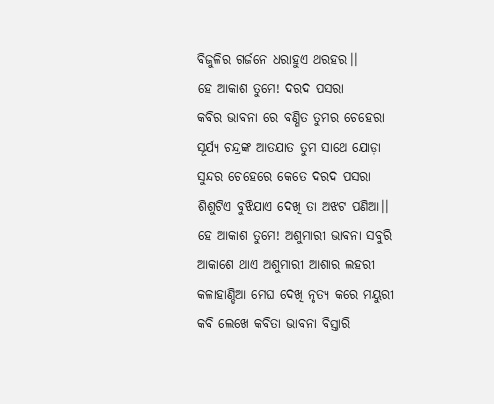ବିଜୁଳିର ଗର୍ଜନେ ଧରାହୁଏ ଥରହର।।
ହେ ଆକାଶ ତୁମେ! ଦରଦ ପସରା
କବିର ଭାବନା ରେ ବଣ୍ଣିତ ତୁମର ଚେହେରା
ସୂର୍ଯ୍ୟ ଚନ୍ଦ୍ରଙ୍କ ଆତଯାତ ତୁମ ସାଥେ ଯୋଡ଼ା
ସୁନ୍ଦର ଚେହେରେ କେତେ ଦରଦ ପସରା
ଶିଶୁଟିଏ ବୁଝିଯାଏ ଦେଖି ତା ଅଝଟ ପଣିଆ।।
ହେ ଆକାଶ ତୁମେ! ଅଶୁମାରୀ ଭାବନା ସବୁରି
ଆକାଶେ ଥାଏ ଅଶୁମାରୀ ଆଶାର ଲହରୀ
କଳାହାଣ୍ଡିଆ ମେଘ ଦେଖି ନୃତ୍ୟ କରେ ମୟୁରୀ
କବି ଲେଖେ କବିତା ଭାବନା ବିସ୍ତାରି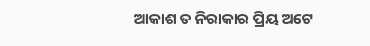ଆକାଶ ତ ନିରାକାର ପ୍ରିୟ ଅଟେ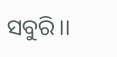ସବୁରି।।